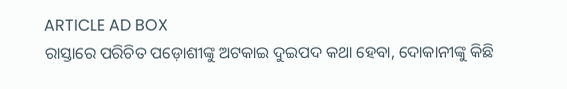ARTICLE AD BOX
ରାସ୍ତାରେ ପରିଚିତ ପଡ଼ୋଶୀଙ୍କୁ ଅଟକାଇ ଦୁଇପଦ କଥା ହେବା, ଦୋକାନୀଙ୍କୁ କିଛି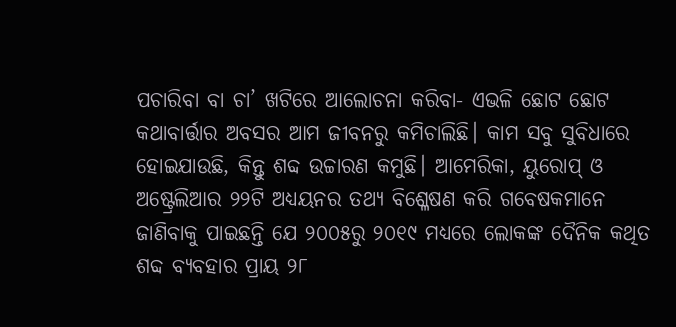ପଚାରିବା ବା ଚା’ ଖଟିରେ ଆଲୋଚନା କରିବା- ଏଭଳି ଛୋଟ ଛୋଟ କଥାବାର୍ତ୍ତାର ଅବସର ଆମ ଜୀବନରୁ କମିଚାଲିଛି। କାମ ସବୁ ସୁବିଧାରେ ହୋଇଯାଉଛି, କିନ୍ତୁ ଶବ୍ଦ ଉଚ୍ଚାରଣ କମୁଛି। ଆମେରିକା, ୟୁରୋପ୍ ଓ ଅଷ୍ଟ୍ରେଲିଆର ୨୨ଟି ଅଧ୍ୟୟନର ତଥ୍ୟ ବିଶ୍ଳେଷଣ କରି ଗବେଷକମାନେ ଜାଣିବାକୁ ପାଇଛନ୍ତି ଯେ ୨୦୦୫ରୁ ୨୦୧୯ ମଧ୍ୟରେ ଲୋକଙ୍କ ଦୈନିକ କଥିତ ଶବ୍ଦ ବ୍ୟବହାର ପ୍ରାୟ ୨୮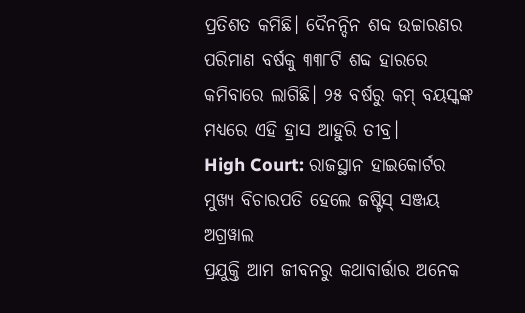ପ୍ରତିଶତ କମିଛି। ଦୈନନ୍ଦିନ ଶବ୍ଦ ଉଚ୍ଚାରଣର ପରିମାଣ ବର୍ଷକୁ ୩୩୮ଟି ଶବ୍ଦ ହାରରେ କମିବାରେ ଲାଗିଛି। ୨୫ ବର୍ଷରୁ କମ୍ ବୟସ୍କଙ୍କ ମଧ୍ୟରେ ଏହି ହ୍ରାସ ଆହୁରି ତୀବ୍ର।
High Court: ରାଜସ୍ଥାନ ହାଇକୋର୍ଟର ମୁଖ୍ୟ ବିଚାରପତି ହେଲେ ଜଷ୍ଟିସ୍ ସଞ୍ଜୟ ଅଗ୍ରୱାଲ
ପ୍ରଯୁକ୍ତି ଆମ ଜୀବନରୁ କଥାବାର୍ତ୍ତାର ଅନେକ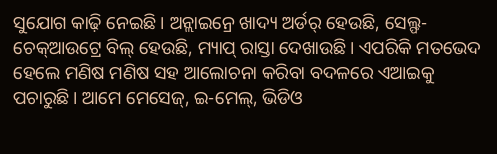ସୁଯୋଗ କାଢ଼ି ନେଇଛି। ଅନ୍ଲାଇନ୍ରେ ଖାଦ୍ୟ ଅର୍ଡର୍ ହେଉଛି, ସେଲ୍ଫ-ଚେକ୍ଆଉଟ୍ରେ ବିଲ୍ ହେଉଛି, ମ୍ୟାପ୍ ରାସ୍ତା ଦେଖାଉଛି। ଏପରିକି ମତଭେଦ ହେଲେ ମଣିଷ ମଣିଷ ସହ ଆଲୋଚନା କରିବା ବଦଳରେ ଏଆଇକୁ ପଚାରୁଛି। ଆମେ ମେସେଜ୍, ଇ-ମେଲ୍, ଭିଡିଓ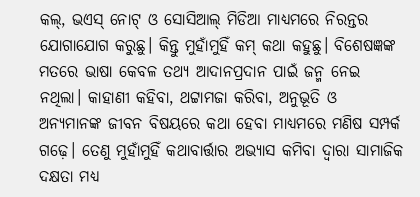କଲ୍, ଭଏସ୍ ନୋଟ୍ ଓ ସୋସିଆଲ୍ ମିଡିଆ ମାଧ୍ୟମରେ ନିରନ୍ତର ଯୋଗାଯୋଗ କରୁଛୁ। କିନ୍ତୁ ମୁହାଁମୁହିଁ କମ୍ କଥା କହୁଛୁ। ବିଶେଷଜ୍ଞଙ୍କ ମତରେ ଭାଷା କେବଳ ତଥ୍ୟ ଆଦାନପ୍ରଦାନ ପାଇଁ ଜନ୍ମ ନେଇ ନଥିଲା। କାହାଣୀ କହିବା, ଥଟ୍ଟାମଜା କରିବା, ଅନୁଭୂତି ଓ ଅନ୍ୟମାନଙ୍କ ଜୀବନ ବିଷୟରେ କଥା ହେବା ମାଧ୍ୟମରେ ମଣିଷ ସମ୍ପର୍କ ଗଢ଼େ। ତେଣୁ ମୁହାଁମୁହିଁ କଥାବାର୍ତ୍ତାର ଅଭ୍ୟାସ କମିବା ଦ୍ବାରା ସାମାଜିକ ଦକ୍ଷତା ମଧ୍ୟ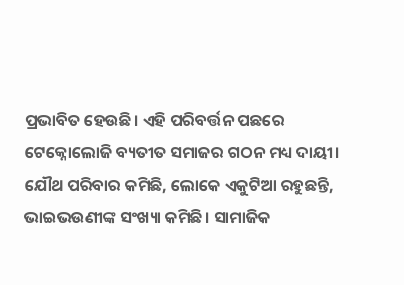ପ୍ରଭାବିତ ହେଉଛି। ଏହି ପରିବର୍ତ୍ତନ ପଛରେ ଟେକ୍ନୋଲୋଜି ବ୍ୟତୀତ ସମାଜର ଗଠନ ମଧ୍ୟ ଦାୟୀ। ଯୌଥ ପରିବାର କମିଛି, ଲୋକେ ଏକୁଟିଆ ରହୁଛନ୍ତି, ଭାଇଭଉଣୀଙ୍କ ସଂଖ୍ୟା କମିଛି। ସାମାଜିକ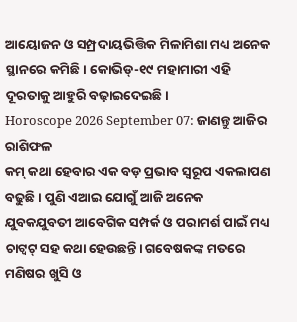ଆୟୋଜନ ଓ ସମ୍ପ୍ରଦାୟଭିତ୍ତିକ ମିଳାମିଶା ମଧ୍ୟ ଅନେକ ସ୍ଥାନରେ କମିଛି। କୋଭିଡ୍-୧୯ ମହାମାରୀ ଏହି ଦୂରତାକୁ ଆହୁରି ବଢ଼ାଇଦେଇଛି।
Horoscope 2026 September 07: ଜାଣନ୍ତୁ ଆଜିର ରାଶିଫଳ
କମ୍ କଥା ହେବାର ଏକ ବଡ଼ ପ୍ରଭାବ ସ୍ବରୂପ ଏକଲାପଣ ବଢୁଛି। ପୁଣି ଏଆଇ ଯୋଗୁଁ ଆଜି ଅନେକ ଯୁବକଯୁବତୀ ଆବେଗିକ ସମ୍ପର୍କ ଓ ପରାମର୍ଶ ପାଇଁ ମଧ୍ୟ ଚାଟ୍ବଟ୍ ସହ କଥା ହେଉଛନ୍ତି। ଗବେଷକଙ୍କ ମତରେ ମଣିଷର ଖୁସି ଓ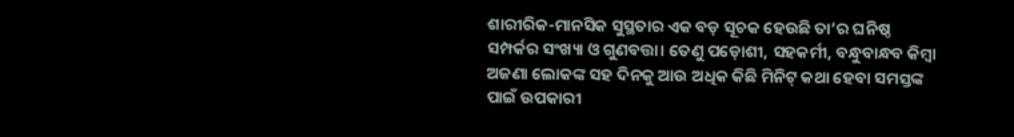ଶାରୀରିକ-ମାନସିକ ସୁସ୍ଥତାର ଏକ ବଡ଼ ସୂଚକ ହେଉଛି ତା’ର ଘନିଷ୍ଠ ସମ୍ପର୍କର ସଂଖ୍ୟା ଓ ଗୁଣବତ୍ତା। ତେଣୁ ପଡ଼ୋଶୀ, ସହକର୍ମୀ, ବନ୍ଧୁବାନ୍ଧବ କିମ୍ବା ଅଜଣା ଲୋକଙ୍କ ସହ ଦିନକୁ ଆଉ ଅଧିକ କିଛି ମିନିଟ୍ କଥା ହେବା ସମସ୍ତଙ୍କ ପାଇଁ ଉପକାରୀ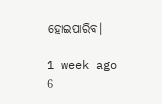ହୋଇପାରିବ।

1 week ago
6